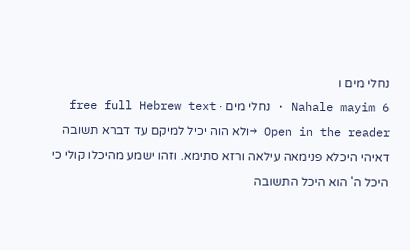נחלי מים ו
Nahale mayim 6 · נחלי מים · free full Hebrew text
Open in the reader →ולא הוה יכיל למיקם עד דברא תשובה דאיהי היכלא פנימאה עילאה ורזא סתימא. וזהו ישמע מהיכלו קולי כי היכל ה' הוא היכל התשובה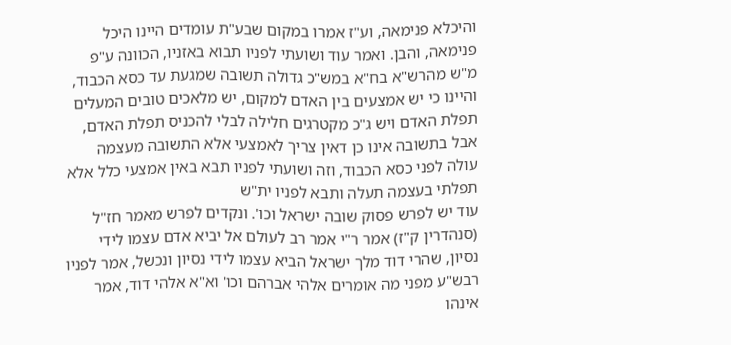והיכלא פנימאה, וע"ז אמרו במקום שבע"ת עומדים היינו היכל פנימאה, והבן. ואמר עוד ושועתי לפניו תבוא באזניו, הכוונה ע"פ מ"ש מהרש"א בח"א במש"כ גדולה תשובה שמגעת עד כסא הכבוד, והיינו כי יש אמצעים בין האדם למקום, יש מלאכים טובים המעלים תפלת האדם ויש ג"כ מקטרגים חלילה לבלי להכניס תפלת האדם, אבל בתשובה אינו כן דאין צריך לאמצעי אלא התשובה מעצמה עולה לפני כסא הכבוד, וזה ושועתי לפניו תבא באין אמצעי כלל אלא תפלתי בעצמה תעלה ותבא לפניו ית"ש
עוד יש לפרש פסוק שובה ישראל וכו'. ונקדים לפרש מאמר חז"ל (סנהדרין ק"ז) אמר ר"י אמר רב לעולם אל יביא אדם עצמו לידי נסיון, שהרי דוד מלך ישראל הביא עצמו לידי נסיון ונכשל, אמר לפניו רבש"ע מפני מה אומרים אלהי אברהם וכו' וא"א אלהי דוד, אמר אינהו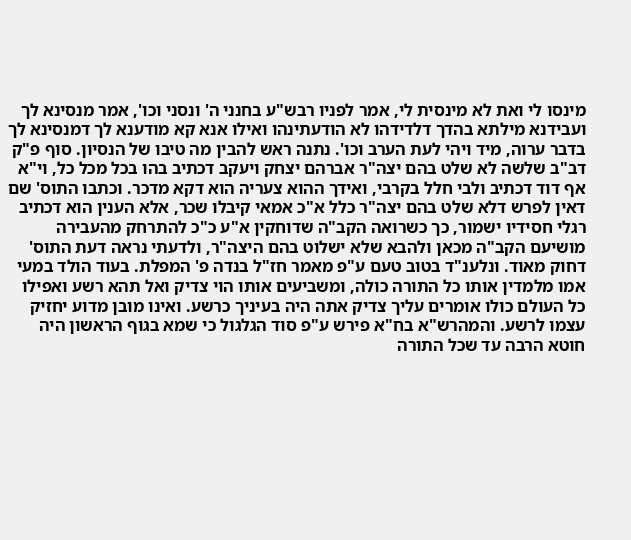מינסו לי ואת לא מינסית לי, אמר לפניו רבש"ע בחנני ה' ונסני וכו', אמר מנסינא לך ועבידנא מילתא בהדך דלדידהו לא הודעתינהו ואילו אנא קא מודענא לך דמנסינא לך בדבר ערוה, מיד ויהי לעת הערב וכו'. נתנה ראש להבין מה טיבו של הנסיון. סוף פ"ק דב"ב שלשה לא שלט בהם יצה"ר אברהם יצחק ויעקב דכתיב בהו בכל מכל כל, וי"א אף דוד דכתיב ולבי חלל בקרבי, ואידך ההוא צעריה הוא דקא מדכר. וכתבו התוס' שם דאין לפרש דלא שלט בהם יצה"ר כלל א"כ אמאי קיבלו שכר, אלא הענין הוא דכתיב רגלי חסידיו ישמור, כך כשרואה הקב"ה שדוחקין א"ע כ"כ להתרחק מהעבירה מושיעם הקב"ה מכאן ולהבא שלא ישלוט בהם היצה"ר, ולדעתי נראה דעת התוס' דחוק מאוד. ונלענ"ד בטוב טעם ע"פ מאמר חז"ל בנדה פ' המפלת. בעוד הולד במעי אמו מלמדין אותו כל התורה כולה, ומשביעים אותו הוי צדיק ואל תהא רשע ואפילו כל העולם כולו אומרים עליך צדיק אתה היה בעיניך כרשע. ואינו מובן מדוע יחזיק עצמו לרשע. והמהרש"א בח"א פירש ע"פ סוד הגלגול כי שמא בגוף הראשון היה חוטא הרבה עד שכל התורה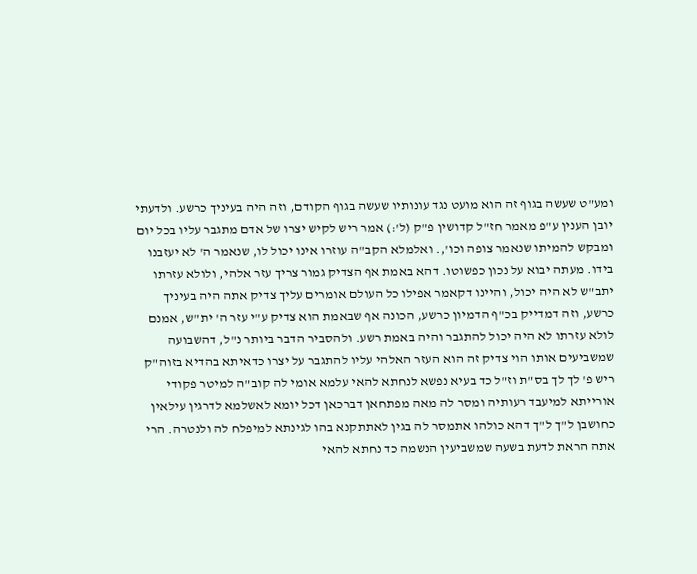ומע"ט שעשה בגוף זה הוא מועט נגד עונותיו שעשה בגוף הקודם, וזה היה בעיניך כרשע. ולדעתי יובן הענין ע"פ מאמר חז"ל קדושין פ"ק (ל':) אמר ריש לקיש יצרו של אדם מתגבר עליו בכל יום ומבקש להמיתו שנאמר צופה וכו',. ואלמלא הקב"ה עוזרו אינו יכול לו, שנאמר ה' לא יעזבנו בידו. מעתה יבוא על נכון כפשוטו. דהא באמת אף הצדיק גמור צריך עזר אלהי, ולולא עזרתו יתב"ש לא היה יכול, והיינו דקאמר אפילו כל העולם אומרים עליך צדיק אתה היה בעיניך כרשע, וזה דמדייק בכ"ף הדמיון כרשע, הכונה אף שבאמת הוא צדיק ע"י עזר ה' ית"ש, אמנם לולא עזרתו לא היה יכול להתגבר והיה באמת רשע. ולהסביר הדבר ביותר נ"ל, דהשבועה שמשביעים אותו הוי צדיק זה הוא העזר האלהי עליו להתגבר על יצרו כדאיתא בהדיא בזוה"ק ריש פ' לך לך בס"ת וז"ל כד בעיא נפשא לנחתא להאי עלמא אומי לה קוב"ה למיטר פקודי אורייתא למיעבד רעותיה ומסר לה מאה מפתחאן דברכאן דכל יומא לאשלמא לדרגין עילאין כחושבן ל"ך ל"ך דהא כולהו אתמסר לה בגין לאתתקנא בהו לגינתא למיפלח לה ולנטרה. הרי אתה הראת לדעת בשעה שמשביעין הנשמה כד נחתא להאי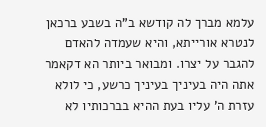עלמא מברך לה קודשא ב"ה בשבע ברכאן לנטרא אורייתא, והיא שעמדה להאדם להגבר על יצרו. ומבואר ביותר הא דקאמר אתה היה בעיניך בעיניך כרשע, כי לולא עזרת ה' עליו בעת ההיא בברכותיו לא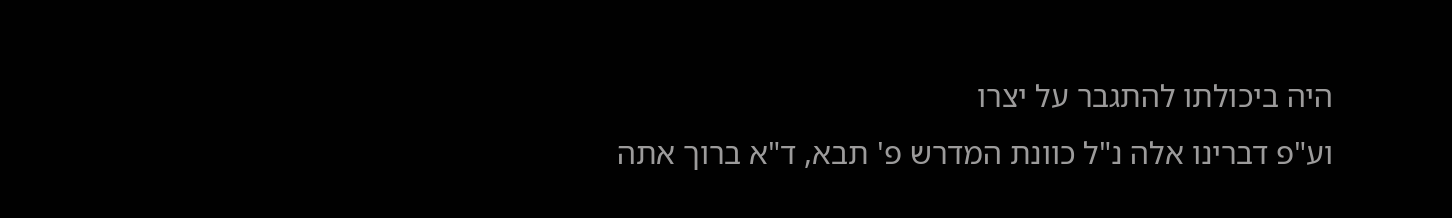היה ביכולתו להתגבר על יצרו
וע"פ דברינו אלה נ"ל כוונת המדרש פ' תבא, ד"א ברוך אתה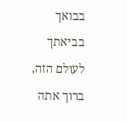בבואך בביאתך לעולם הזה, ברוך אתה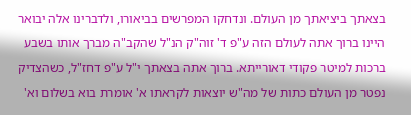בצאתך ביציאתך מן העולם. ונדחקו המפרשים בביאורו, ולדברינו אלה יבואר היינו ברוך אתה לעולם הזה ע"פ ד' זוה"ק הנ"ל שהקב"ה מברך אותו בשבע ברכות למיטר פקודי דאורייתא. ברוך אתה בצאתך י"ל ע"פ דחז"ל, כשהצדיק נפטר מן העולם כתות של מה"ש יוצאות לקראתו א' אומרת בוא בשלום וא'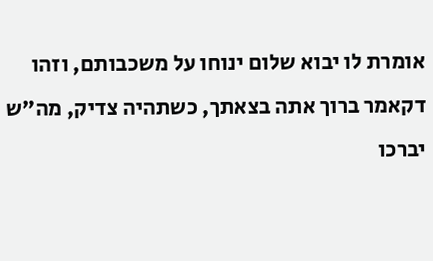אומרת לו יבוא שלום ינוחו על משכבותם, וזהו דקאמר ברוך אתה בצאתך, כשתהיה צדיק, מה"ש יברכו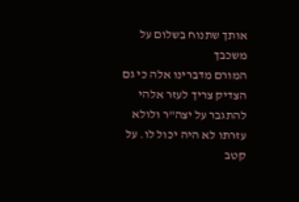אותך שתנוח בשלום על משכבך
המורם מדברינו אלה כי גם הצדיק צריך לעזר אלהי להתגבר על יצה"ר ולולא עזרתו לא היה יכול לו. על קטב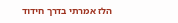הלז אמרתי בדרך חידוד